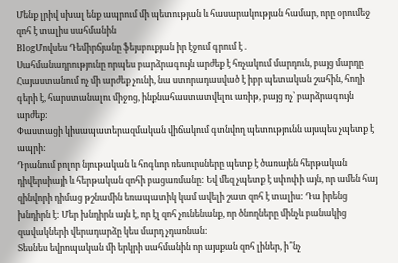Մենք լրիվ սխալ ենք ապրում մի պետության և հասարակության համար, որը օրումեջ զոհ է տալիս սահմանին
BlogՄովսես Դեմիրճյանը ֆեյսբուքյան իր էջում գրում է .
Սահմանադրությունը որպես բարձրագույն արժեք է հռչակում մարդուն, բայց մարդը Հայաստանում ոչ մի արժեք չունի, նա ստորադասված է իբր պետական շահին, հողի գերի է, հարստանալու միջոց, ինքնահաստատվելու առիթ, բայց ոչ՝ բարձրագույն արժեք:
Փաստացի կիսապատերազմական վիճակում գտնվող պետությունն այսպես չպետք է ապրի:
Դրանում բոլոր նյութական և հոգևոր ռեսուրսները պետք է ծառայեն հերթական դիվերսիայի և հերթական զոհի բացառմանը: Եվ մեզ չպետք է սփոփի այն, որ ամեն հայ զինվորի դիմաց թշնամին եռապատիկ կամ ավելի շատ զոհ է տալիս: Դա իրենց խնդիրն է: Մեր խնդիրն այն է, որ էլ զոհ չունենանք, որ ծնողները մինչև բանակից զավակների վերադարձը կես մարդ չդառնան:
Տեսնես եվրոպական մի երկրի սահմանին որ այսքան զոհ լիներ, ի՞նչ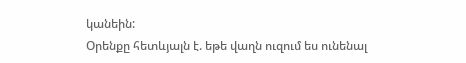կանեին:
Օրենքը հետևյալն է. եթե վաղն ուզում ես ունենալ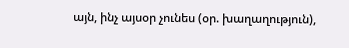այն, ինչ այսօր չունես (օր. խաղաղություն),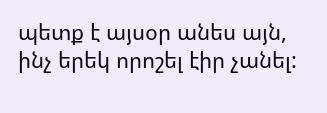պետք է այսօր անես այն, ինչ երեկ որոշել էիր չանել: